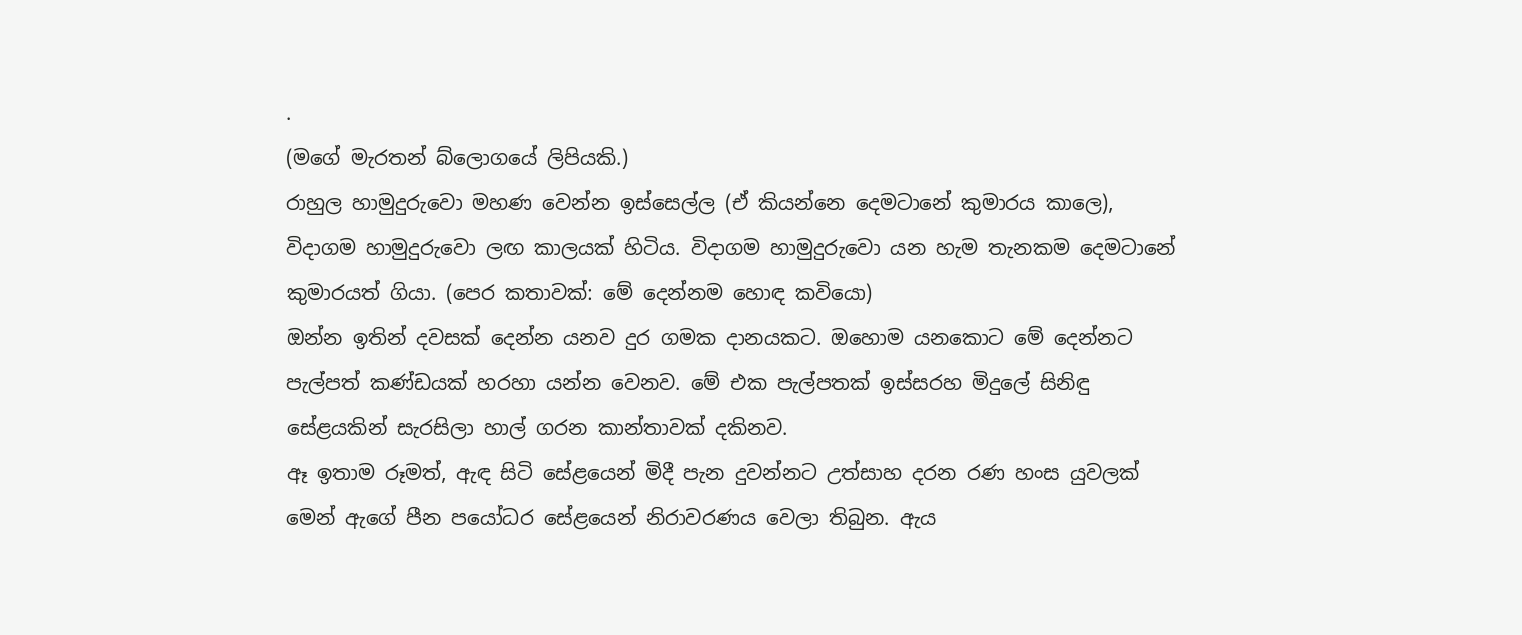.
(මගේ මැරතන් බ්ලොගයේ ලිපියකි.)
රාහුල හාමුදුරුවො මහණ වෙන්න ඉස්සෙල්ල (ඒ කියන්නෙ දෙමටානේ කුමාරය කාලෙ), විදාගම හාමුදුරුවො ලඟ කාලයක් හිටිය. විදාගම හාමුදුරුවො යන හැම තැනකම දෙමටානේ කුමාරයත් ගියා. (පෙර කතාවක්: මේ දෙන්නම හොඳ කවියො)
ඔන්න ඉතින් දවසක් දෙන්න යනව දුර ගමක දානයකට. ඔහොම යනකොට මේ දෙන්නට පැල්පත් කණ්ඩයක් හරහා යන්න වෙනව. මේ එක පැල්පතක් ඉස්සරහ මිදුලේ සිනිඳු සේළයකින් සැරසිලා හාල් ගරන කාන්තාවක් දකිනව.
ඈ ඉතාම රූමත්, ඇඳ සිටි සේළයෙන් මිදී පැන දුවන්නට උත්සාහ දරන රණ හංස යුවලක් මෙන් ඇගේ පීන පයෝධර සේළයෙන් නිරාවරණය වෙලා තිබුන. ඇය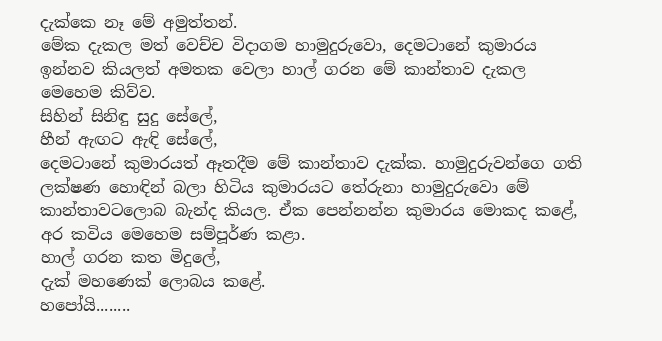දැක්කෙ නෑ මේ අමුත්තන්.
මේක දැකල මත් වෙච්ච විදාගම හාමුදුරුවො, දෙමටානේ කුමාරය ඉන්නව කියලත් අමතක වෙලා හාල් ගරන මේ කාන්තාව දැකල මෙහෙම කිව්ව.
සිහින් සිනිඳු සුදු සේලේ,
හීන් ඇඟට ඇඳි සේලේ,
දෙමටානේ කුමාරයත් ඈතදීම මේ කාන්තාව දැක්ක. හාමුදුරුවන්ගෙ ගති ලක්ෂණ හොඳින් බලා හිටිය කුමාරයට තේරුනා හාමුදුරුවො මේ කාන්තාවටලොබ බැන්ද කියල. ඒක පෙන්නන්න කුමාරය මොකද කළේ, අර කවිය මෙහෙම සම්පූර්ණ කළා.
හාල් ගරන කත මිදුලේ,
දැක් මහණෙක් ලොබය කළේ.
හපෝයි........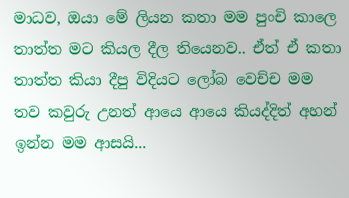මාධව, ඔයා මේ ලියන කතා මම පුංචි කාලෙ තාත්ත මට කියල දීල තියෙනව.. ඒත් ඒ කතා තාත්ත කියා දීපු විදියට ලෝබ වෙච්ච මම තව කවුරු උනත් ආයෙ ආයෙ කියද්දිත් අහන් ඉන්න මම ආසයි...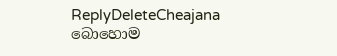ReplyDeleteCheajana
බොහොම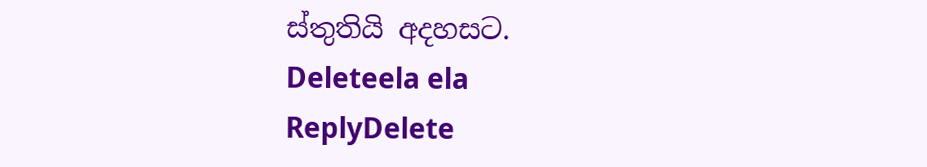ස්තුතියි අදහසට.
Deleteela ela
ReplyDelete